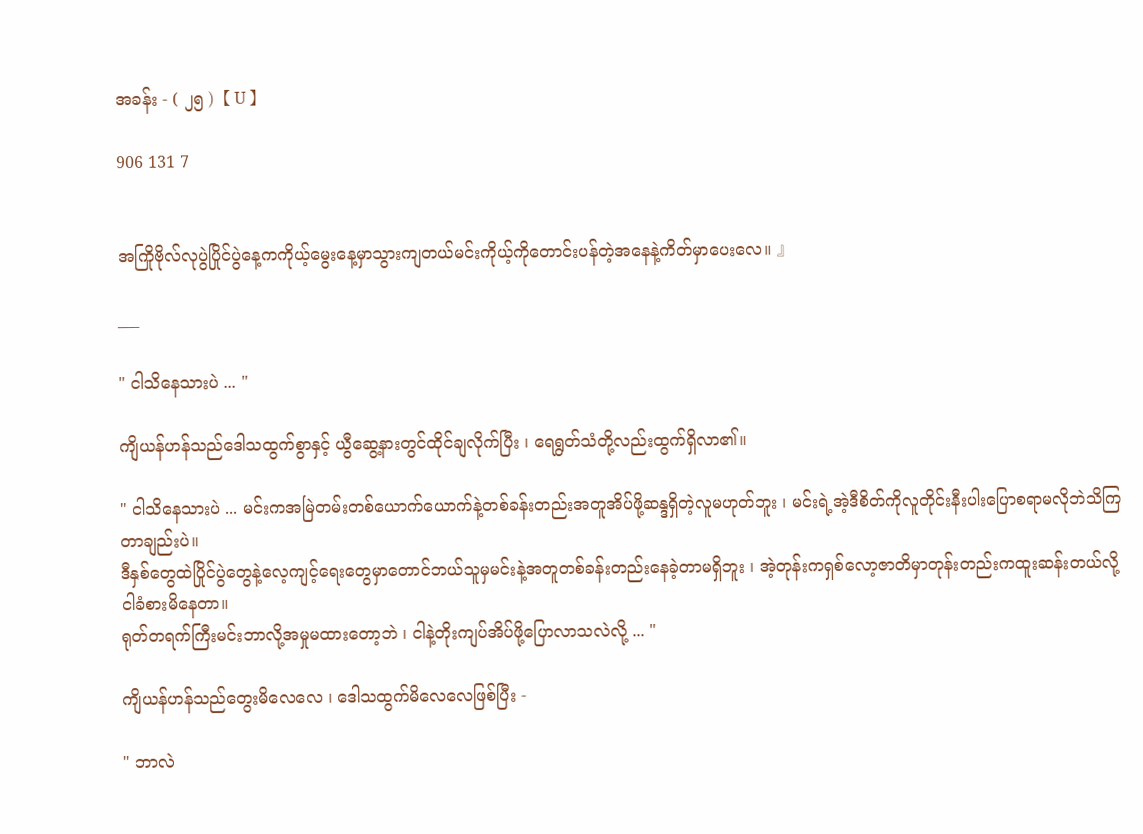အခန်း - ( ၂၅ )【 U 】

906 131 7


အကြိုဗိုလ်လုပွဲပြိုင်ပွဲနေ့ကကိုယ့်မွေးနေ့မှာသွားကျတယ်မင်းကိုယ့်ကိုတောင်းပန်တဲ့အနေနဲ့ကိတ်မှာပေးလေ။ 』

___

" ငါသိနေသားပဲ ... "

ကျိယန်ဟန်သည်ဒေါသထွက်စွာနှင့် ယွီဆွေ့နားတွင်ထိုင်ချလိုက်ပြီး ၊ ရေရွတ်သံတို့လည်းထွက်ရှိလာ၏။

" ငါသိနေသားပဲ ... မင်းကအမြဲတမ်းတစ်ယောက်ယောက်နဲ့တစ်ခန်းတည်းအတူအိပ်ဖို့ဆန္ဒရှိတဲ့လူမဟုတ်ဘူး ၊ မင်းရဲ့အဲ့ဒီစိတ်ကိုလူတိုင်းနီးပါးပြောစရာမလိုဘဲသိကြတာချည်းပဲ။
ဒီနှစ်တွေထဲပြိုင်ပွဲတွေနဲ့လေ့ကျင့်ရေးတွေမှာတောင်ဘယ်သူမှမင်းနဲ့အတူတစ်ခန်းတည်းနေခဲ့တာမရှိဘူး ၊ အဲ့တုန်းကရှစ်လော့ဇာတိမှာတုန်းတည်းကထူးဆန်းတယ်လို့ငါခံစားမိနေတာ။
ရုတ်တရက်ကြီးမင်းဘာလို့အမှုမထားတော့ဘဲ ၊ ငါနဲ့တိုးကျပ်အိပ်ဖို့ပြောလာသလဲလို့ ... "

ကျိယန်ဟန်သည်တွေးမိလေလေ ၊ ဒေါသထွက်မိလေလေဖြစ်ပြီး -

" ဘာလဲ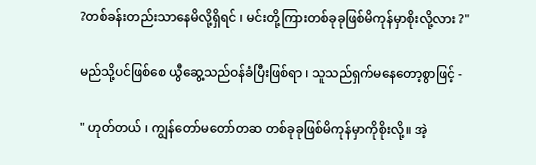?တစ်ခန်းတည်းသာနေမိလို့ရှိရင် ၊ မင်းတို့ကြားတစ်ခုခုဖြစ်မိကုန်မှာစိုးလို့လား ?"

မည်သို့ပင်ဖြစ်စေ ယွီဆွေ့သည်ဝန်ခံပြီးဖြစ်ရာ ၊ သူသည်ရှက်မနေတော့စွာဖြင့် -

" ဟုတ်တယ် ၊ ကျွန်တော်မတော်တဆ တစ်ခုခုဖြစ်မိကုန်မှာကိုစိုးလို့။ အဲ့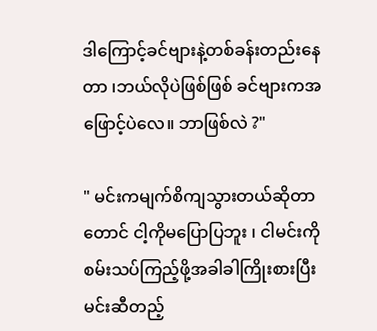ဒါကြောင့်ခင်ဗျားနဲ့တစ်ခန်းတည်းနေတာ ၊ဘယ်လိုပဲဖြစ်ဖြစ် ခင်ဗျားကအဖြောင့်ပဲလေ။ ဘာဖြစ်လဲ ?"

" မင်းကမျက်စိကျသွားတယ်ဆိုတာတောင် ငါ့ကိုမပြောပြဘူး ၊ ငါမင်းကိုစမ်းသပ်ကြည့်ဖို့အခါခါကြိုးစားပြီး မင်းဆီတည့်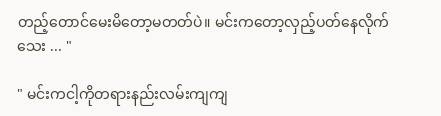တည့်တောင်မေးမိတော့မတတ်ပဲ။ မင်းကတော့လှည့်ပတ်နေလိုက်သေး ... "

" မင်းကငါ့ကိုတရားနည်းလမ်းကျကျ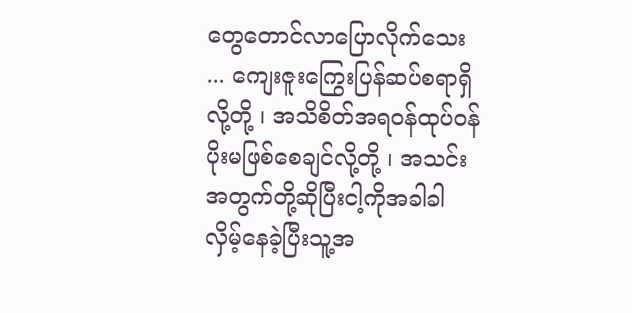တွေတောင်လာပြောလိုက်သေး ... ကျေးဇူးကြွေးပြန်ဆပ်စရာရှိလို့တို့ ၊ အသိစိတ်အရဝန်ထုပ်ဝန်ပိုးမဖြစ်စေချင်လို့တို့ ၊ အသင်းအတွက်တို့ဆိုပြီးငါ့ကိုအခါခါလှိမ့်နေခဲ့ပြီးသူ့အ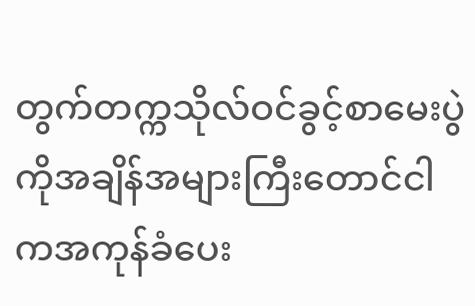တွက်တက္ကသိုလ်ဝင်ခွင့်စာမေးပွဲကိုအချိန်အများကြီးတောင်ငါကအကုန်ခံပေး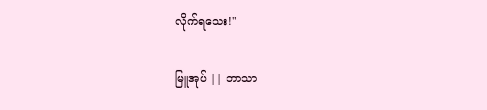လိုက်ရသေး!"

မြူအုပ် || ဘာသာ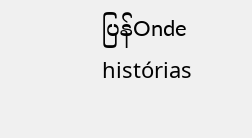ပြန်Onde histórias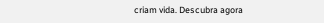criam vida. Descubra agora